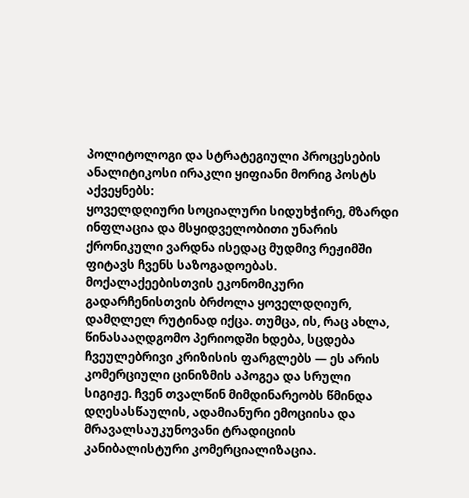პოლიტოლოგი და სტრატეგიული პროცესების ანალიტიკოსი ირაკლი ყიფიანი მორიგ პოსტს აქვეყნებს:
ყოველდღიური სოციალური სიდუხჭირე, მზარდი ინფლაცია და მსყიდველობითი უნარის ქრონიკული ვარდნა ისედაც მუდმივ რეჟიმში ფიტავს ჩვენს საზოგადოებას. მოქალაქეებისთვის ეკონომიკური გადარჩენისთვის ბრძოლა ყოველდღიურ, დამღლელ რუტინად იქცა. თუმცა, ის, რაც ახლა, წინასააღდგომო პერიოდში ხდება, სცდება ჩვეულებრივი კრიზისის ფარგლებს — ეს არის კომერციული ცინიზმის აპოგეა და სრული სიგიჟე. ჩვენ თვალწინ მიმდინარეობს წმინდა დღესასწაულის, ადამიანური ემოციისა და მრავალსაუკუნოვანი ტრადიციის კანიბალისტური კომერციალიზაცია.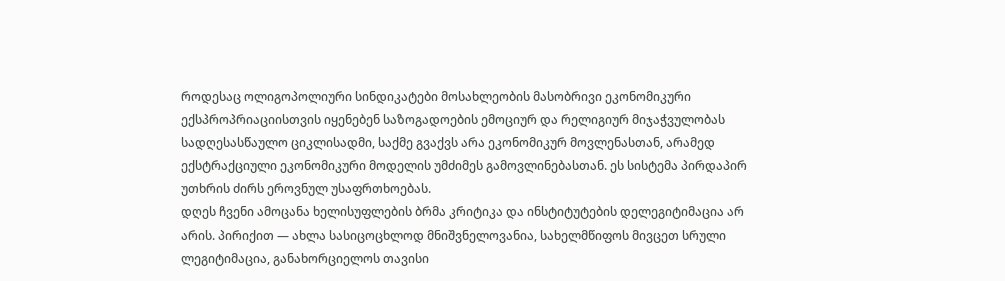როდესაც ოლიგოპოლიური სინდიკატები მოსახლეობის მასობრივი ეკონომიკური ექსპროპრიაციისთვის იყენებენ საზოგადოების ემოციურ და რელიგიურ მიჯაჭვულობას სადღესასწაულო ციკლისადმი, საქმე გვაქვს არა ეკონომიკურ მოვლენასთან, არამედ ექსტრაქციული ეკონომიკური მოდელის უმძიმეს გამოვლინებასთან. ეს სისტემა პირდაპირ უთხრის ძირს ეროვნულ უსაფრთხოებას.
დღეს ჩვენი ამოცანა ხელისუფლების ბრმა კრიტიკა და ინსტიტუტების დელეგიტიმაცია არ არის. პირიქით — ახლა სასიცოცხლოდ მნიშვნელოვანია, სახელმწიფოს მივცეთ სრული ლეგიტიმაცია, განახორციელოს თავისი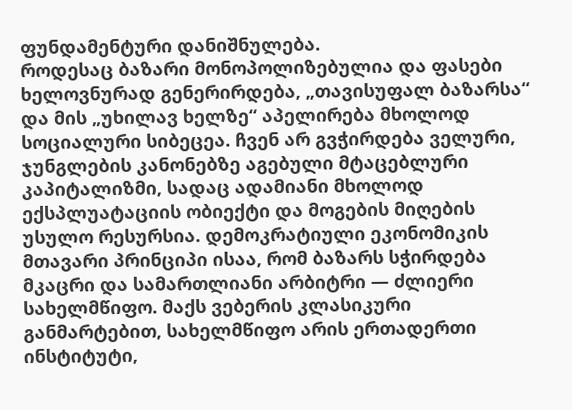ფუნდამენტური დანიშნულება.
როდესაც ბაზარი მონოპოლიზებულია და ფასები ხელოვნურად გენერირდება, „თავისუფალ ბაზარსა“ და მის „უხილავ ხელზე“ აპელირება მხოლოდ სოციალური სიბეცეა. ჩვენ არ გვჭირდება ველური, ჯუნგლების კანონებზე აგებული მტაცებლური კაპიტალიზმი, სადაც ადამიანი მხოლოდ ექსპლუატაციის ობიექტი და მოგების მიღების უსულო რესურსია. დემოკრატიული ეკონომიკის მთავარი პრინციპი ისაა, რომ ბაზარს სჭირდება მკაცრი და სამართლიანი არბიტრი — ძლიერი სახელმწიფო. მაქს ვებერის კლასიკური განმარტებით, სახელმწიფო არის ერთადერთი ინსტიტუტი,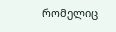რომელიც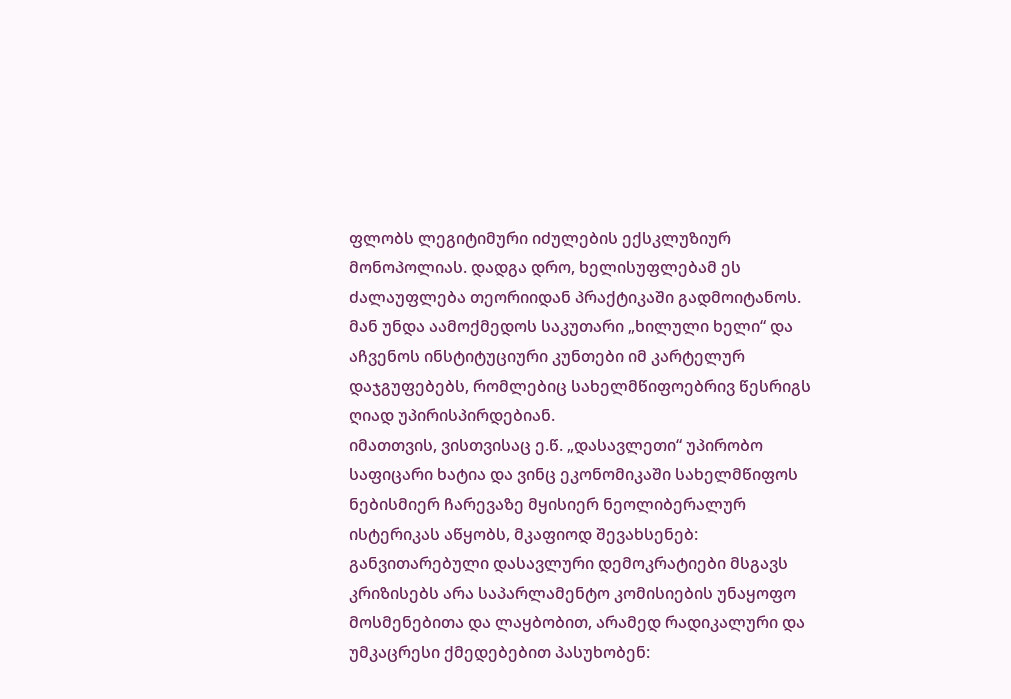ფლობს ლეგიტიმური იძულების ექსკლუზიურ მონოპოლიას. დადგა დრო, ხელისუფლებამ ეს ძალაუფლება თეორიიდან პრაქტიკაში გადმოიტანოს. მან უნდა აამოქმედოს საკუთარი „ხილული ხელი“ და აჩვენოს ინსტიტუციური კუნთები იმ კარტელურ დაჯგუფებებს, რომლებიც სახელმწიფოებრივ წესრიგს ღიად უპირისპირდებიან.
იმათთვის, ვისთვისაც ე.წ. „დასავლეთი“ უპირობო საფიცარი ხატია და ვინც ეკონომიკაში სახელმწიფოს ნებისმიერ ჩარევაზე მყისიერ ნეოლიბერალურ ისტერიკას აწყობს, მკაფიოდ შევახსენებ: განვითარებული დასავლური დემოკრატიები მსგავს კრიზისებს არა საპარლამენტო კომისიების უნაყოფო მოსმენებითა და ლაყბობით, არამედ რადიკალური და უმკაცრესი ქმედებებით პასუხობენ: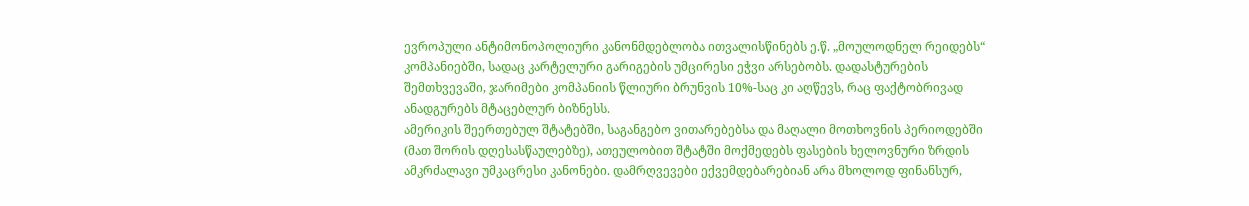ევროპული ანტიმონოპოლიური კანონმდებლობა ითვალისწინებს ე.წ. „მოულოდნელ რეიდებს“ კომპანიებში, სადაც კარტელური გარიგების უმცირესი ეჭვი არსებობს. დადასტურების შემთხვევაში, ჯარიმები კომპანიის წლიური ბრუნვის 10%-საც კი აღწევს, რაც ფაქტობრივად ანადგურებს მტაცებლურ ბიზნესს.
ამერიკის შეერთებულ შტატებში, საგანგებო ვითარებებსა და მაღალი მოთხოვნის პერიოდებში (მათ შორის დღესასწაულებზე), ათეულობით შტატში მოქმედებს ფასების ხელოვნური ზრდის ამკრძალავი უმკაცრესი კანონები. დამრღვევები ექვემდებარებიან არა მხოლოდ ფინანსურ,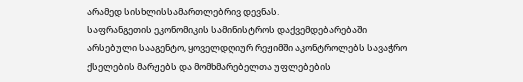არამედ სისხლისსამართლებრივ დევნას.
საფრანგეთის ეკონომიკის სამინისტროს დაქვემდებარებაში არსებული სააგენტო, ყოველდღიურ რეჟიმში აკონტროლებს სავაჭრო ქსელების მარჟებს და მომხმარებელთა უფლებების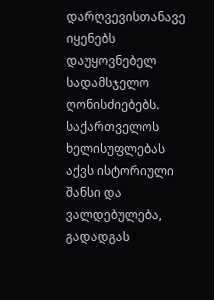დარღვევისთანავე იყენებს დაუყოვნებელ სადამსჯელო ღონისძიებებს.
საქართველოს ხელისუფლებას აქვს ისტორიული შანსი და ვალდებულება, გადადგას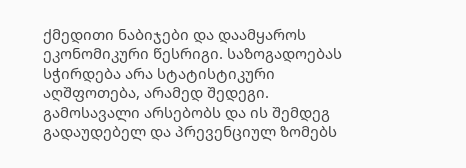ქმედითი ნაბიჯები და დაამყაროს ეკონომიკური წესრიგი. საზოგადოებას სჭირდება არა სტატისტიკური აღშფოთება, არამედ შედეგი. გამოსავალი არსებობს და ის შემდეგ გადაუდებელ და პრევენციულ ზომებს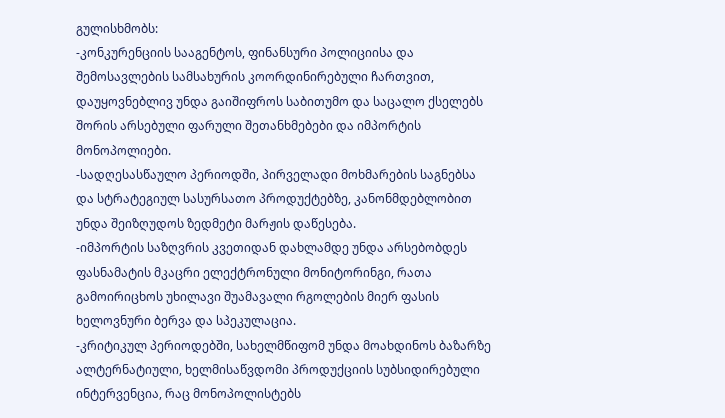გულისხმობს:
-კონკურენციის სააგენტოს, ფინანსური პოლიციისა და შემოსავლების სამსახურის კოორდინირებული ჩართვით, დაუყოვნებლივ უნდა გაიშიფროს საბითუმო და საცალო ქსელებს შორის არსებული ფარული შეთანხმებები და იმპორტის მონოპოლიები.
-სადღესასწაულო პერიოდში, პირველადი მოხმარების საგნებსა და სტრატეგიულ სასურსათო პროდუქტებზე, კანონმდებლობით უნდა შეიზღუდოს ზედმეტი მარჟის დაწესება.
-იმპორტის საზღვრის კვეთიდან დახლამდე უნდა არსებობდეს ფასნამატის მკაცრი ელექტრონული მონიტორინგი, რათა გამოირიცხოს უხილავი შუამავალი რგოლების მიერ ფასის ხელოვნური ბერვა და სპეკულაცია.
-კრიტიკულ პერიოდებში, სახელმწიფომ უნდა მოახდინოს ბაზარზე ალტერნატიული, ხელმისაწვდომი პროდუქციის სუბსიდირებული ინტერვენცია, რაც მონოპოლისტებს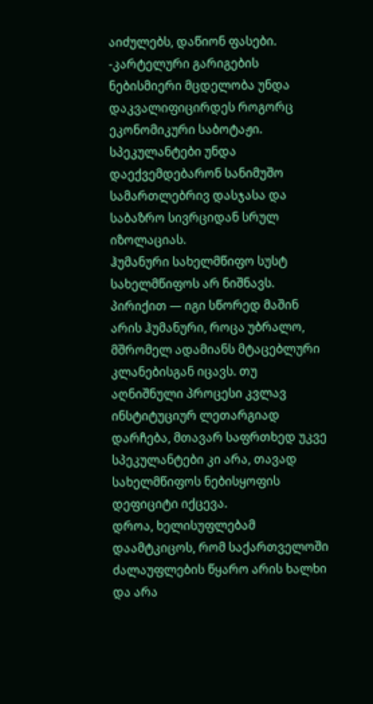აიძულებს, დაწიონ ფასები.
-კარტელური გარიგების ნებისმიერი მცდელობა უნდა დაკვალიფიცირდეს როგორც ეკონომიკური საბოტაჟი. სპეკულანტები უნდა დაექვემდებარონ სანიმუშო სამართლებრივ დასჯასა და საბაზრო სივრციდან სრულ იზოლაციას.
ჰუმანური სახელმწიფო სუსტ სახელმწიფოს არ ნიშნავს. პირიქით — იგი სწორედ მაშინ არის ჰუმანური, როცა უბრალო, მშრომელ ადამიანს მტაცებლური კლანებისგან იცავს. თუ აღნიშნული პროცესი კვლავ ინსტიტუციურ ლეთარგიად დარჩება, მთავარ საფრთხედ უკვე სპეკულანტები კი არა, თავად სახელმწიფოს ნებისყოფის დეფიციტი იქცევა.
დროა, ხელისუფლებამ დაამტკიცოს, რომ საქართველოში ძალაუფლების წყარო არის ხალხი და არა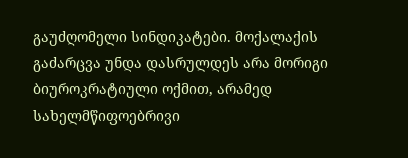გაუძღომელი სინდიკატები. მოქალაქის გაძარცვა უნდა დასრულდეს არა მორიგი ბიუროკრატიული ოქმით, არამედ სახელმწიფოებრივი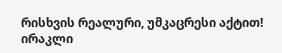რისხვის რეალური, უმკაცრესი აქტით!
ირაკლი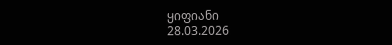ყიფიანი
28.03.2026